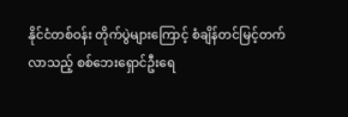နိုင်ငံတစ်ဝန်း တိုက်ပွဲများကြောင့် စံချိန်တင်မြင့်တက်လာသည့် စစ်ဘေးရှောင်ဦးရေ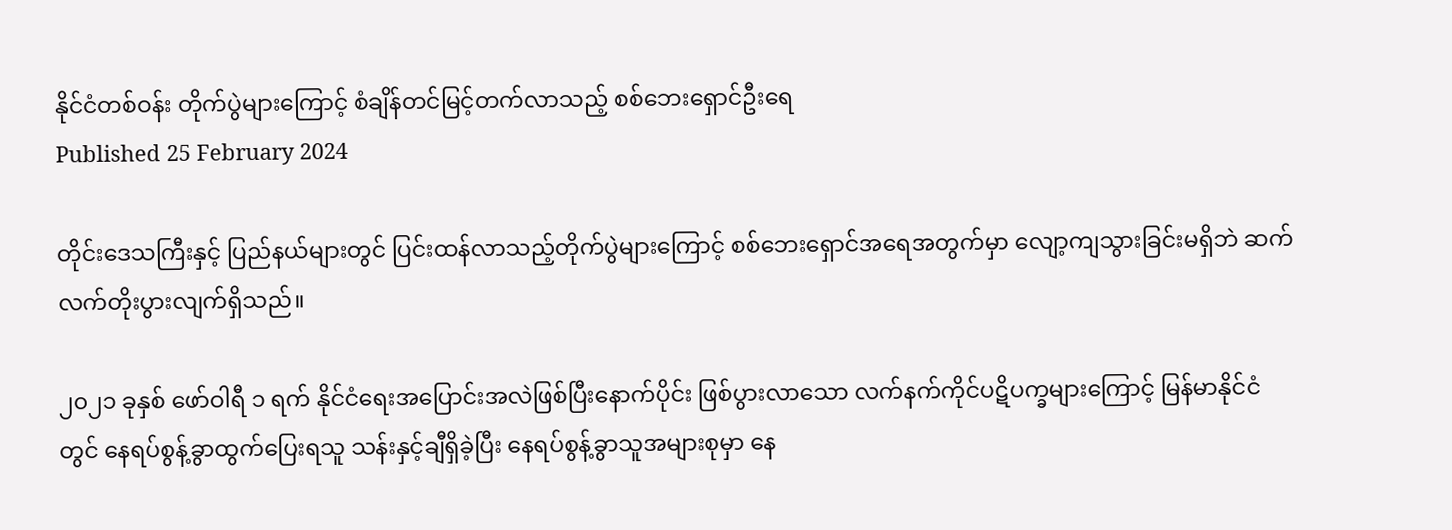နိုင်ငံတစ်ဝန်း တိုက်ပွဲများကြောင့် စံချိန်တင်မြင့်တက်လာသည့် စစ်ဘေးရှောင်ဦးရေ
Published 25 February 2024

တိုင်းဒေသကြီးနှင့် ပြည်နယ်များတွင် ပြင်းထန်လာသည့်တိုက်ပွဲများကြောင့် စစ်ဘေးရှောင်အရေအတွက်မှာ လျော့ကျသွားခြင်းမရှိဘဲ ဆက်လက်တိုးပွားလျက်ရှိသည်။

၂၀၂၁ ခုနှစ် ဖော်ဝါရီ ၁ ရက် နိုင်ငံရေးအပြောင်းအလဲဖြစ်ပြီးနောက်ပိုင်း ဖြစ်ပွားလာသော လက်နက်ကိုင်ပဋိပက္ခများကြောင့် မြန်မာနိုင်ငံတွင် နေရပ်စွန့်ခွာထွက်ပြေးရသူ သန်းနှင့်ချီရှိခဲ့ပြီး နေရပ်စွန့်ခွာသူအများစုမှာ နေ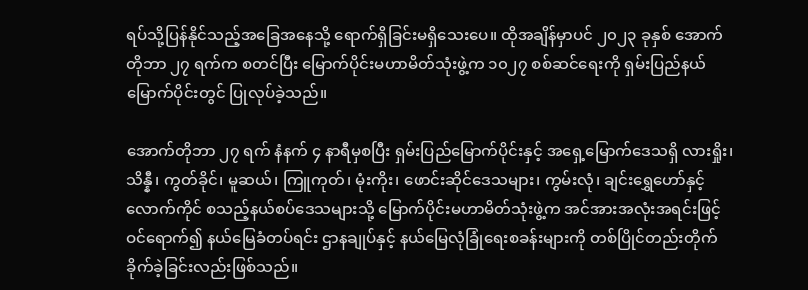ရပ်သို့ပြန်နိုင်သည့်အခြေအနေသို့ ရောက်ရှိခြင်းမရှိသေးပေ။ ထိုအချိန်မှာပင် ၂၀၂၃ ခုနှစ် အောက်တိုဘာ ၂၇ ရက်က စတင်ပြီး မြောက်ပိုင်းမဟာမိတ်သုံးဖွဲ့က ၁၀၂၇ စစ်ဆင်ရေးကို ရှမ်းပြည်နယ်မြောက်ပိုင်းတွင် ပြုလုပ်ခဲ့သည်။

အောက်တိုဘာ ၂၇ ရက် နံနက် ၄ နာရီမှစပြီး ရှမ်းပြည်မြောက်ပိုင်းနှင့် အရှေ့မြောက်ဒေသရှိ လားရှိုး၊ သိန္နီ၊ ကွတ်ခိုင်၊ မူဆယ်၊ ကြူကုတ်၊ မုံးကိုး၊ ဖောင်းဆိုင်ဒေသများ၊ ကွမ်းလုံ၊ ချင်းရွှေဟော်နှင့် လောက်ကိုင် စသည့်နယ်စပ်ဒေသများသို့ မြောက်ပိုင်းမဟာမိတ်သုံးဖွဲ့က အင်အားအလုံးအရင်းဖြင့် ဝင်ရောက်၍ နယ်မြေခံတပ်ရင်း ဌာနချုပ်နှင့် နယ်မြေလုံခြုံရေးစခန်းများကို တစ်ပြိုင်တည်းတိုက်ခိုက်ခဲ့ခြင်းလည်းဖြစ်သည်။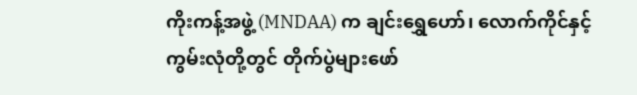ကိုးကန့်အဖွဲ့ (MNDAA) က ချင်းရွှေဟော်၊ လောက်ကိုင်နှင့် ကွမ်းလုံတို့တွင် တိုက်ပွဲများဖော်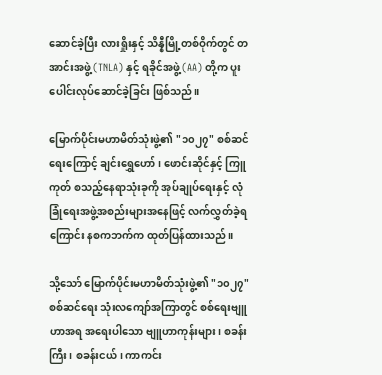ဆောင်ခဲ့ပြီး လားရှိုးနှင့် သိန္နီမြို့တစ်ဝိုက်တွင် တအာင်းအဖွဲ့ (TNLA) နှင့် ရခိုင်အဖွဲ့ (AA) တို့က ပူးပေါင်းလုပ်ဆောင်ခဲ့ခြင်း ဖြစ်သည်။

မြောက်ပိုင်းမဟာမိတ်သုံးဖွဲ့၏ "၁၀၂၇" စစ်ဆင်ရေးကြောင့် ချင်းရွှေဟော်၊ ဖောင်းဆိုင်နှင့် ကြူကုတ် စသည့်နေရာသုံးခုကို အုပ်ချုပ်ရေးနှင့် လုံခြုံရေးအဖွဲ့အစည်းများအနေဖြင့် လက်လွှတ်ခဲ့ရကြောင်း နစကဘက်က ထုတ်ပြန်ထားသည်။

သို့သော် မြောက်ပိုင်းမဟာမိတ်သုံးဖွဲ့၏ "၁၀၂၇" စစ်ဆင်ရေး သုံးလကျော်အကြာတွင် စစ်ရေးဗျူဟာအရ အရေးပါသော ဗျူဟာကုန်းများ၊ စခန်းကြီး၊ စခန်းငယ်၊ ကာကင်း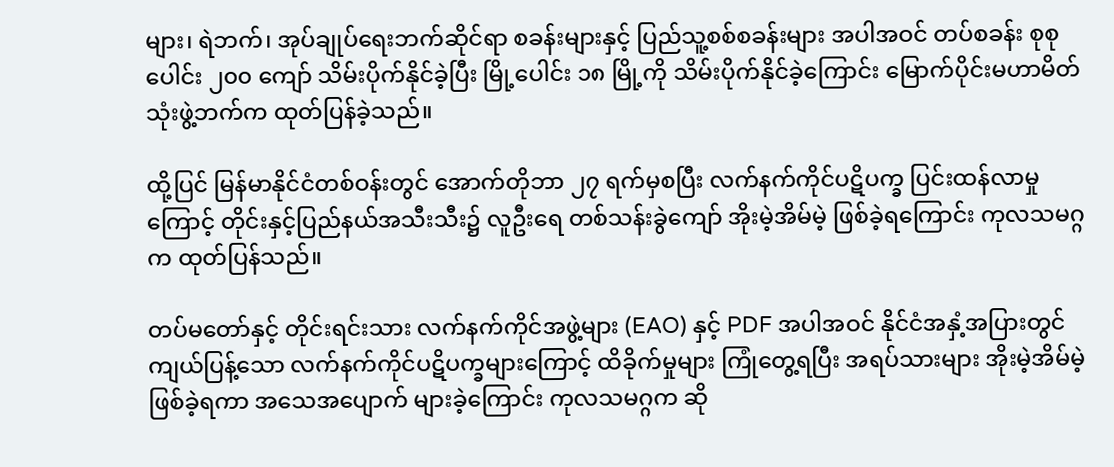များ၊ ရဲဘက်၊ အုပ်ချုပ်ရေးဘက်ဆိုင်ရာ စခန်းများနှင့် ပြည်သူ့စစ်စခန်းများ အပါအဝင် တပ်စခန်း စုစုပေါင်း ၂၀၀ ကျော် သိမ်းပိုက်နိုင်ခဲ့ပြီး မြို့ပေါင်း ၁၈ မြို့ကို သိမ်းပိုက်နိုင်ခဲ့ကြောင်း မြောက်ပိုင်းမဟာမိတ်သုံးဖွဲ့ဘက်က ထုတ်ပြန်ခဲ့သည်။

ထို့ပြင် မြန်မာနိုင်ငံတစ်ဝန်းတွင် အောက်တိုဘာ ၂၇ ရက်မှစပြီး လက်နက်ကိုင်ပဋိပက္ခ ပြင်းထန်လာမှုကြောင့် တိုင်းနှင့်ပြည်နယ်အသီးသီး၌ လူဦးရေ တစ်သန်းခွဲကျော် အိုးမဲ့အိမ်မဲ့ ဖြစ်ခဲ့ရကြောင်း ကုလသမဂ္ဂက ထုတ်ပြန်သည်။

တပ်မတော်နှင့် တိုင်းရင်းသား လက်နက်ကိုင်အဖွဲ့များ (EAO) နှင့် PDF အပါအဝင် နိုင်ငံအနှံ့အပြားတွင် ကျယ်ပြန့်သော လက်နက်ကိုင်ပဋိပက္ခများကြောင့် ထိခိုက်မှုများ ကြုံတွေ့ရပြီး အရပ်သားများ အိုးမဲ့အိမ်မဲ့ ဖြစ်ခဲ့ရကာ အသေအပျောက် များခဲ့ကြောင်း ကုလသမဂ္ဂက ဆို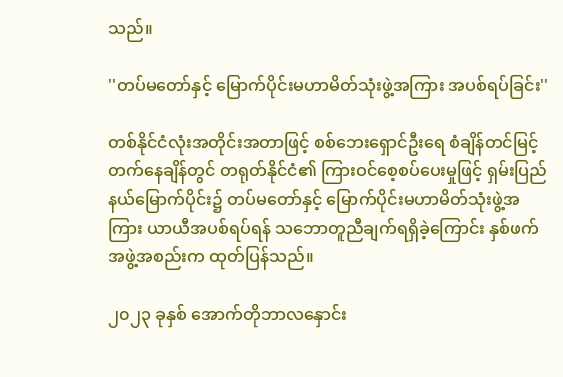သည်။

''တပ်မတော်နှင့် မြောက်ပိုင်းမဟာမိတ်သုံးဖွဲ့အကြား အပစ်ရပ်ခြင်း''

တစ်နိုင်ငံလုံးအတိုင်းအတာဖြင့် စစ်ဘေးရှောင်ဦးရေ စံချိန်တင်မြင့်တက်နေချိန်တွင် တရုတ်နိုင်ငံ၏ ကြားဝင်စေ့စပ်ပေးမှုဖြင့် ရှမ်းပြည်နယ်မြောက်ပိုင်း၌ တပ်မတော်နှင့် မြောက်ပိုင်းမဟာမိတ်သုံးဖွဲ့အကြား ယာယီအပစ်ရပ်ရန် သဘောတူညီချက်ရရှိခဲ့ကြောင်း နှစ်ဖက်အဖွဲ့အစည်းက ထုတ်ပြန်သည်။

၂၀၂၃ ခုနှစ် အောက်တိုဘာလနှောင်း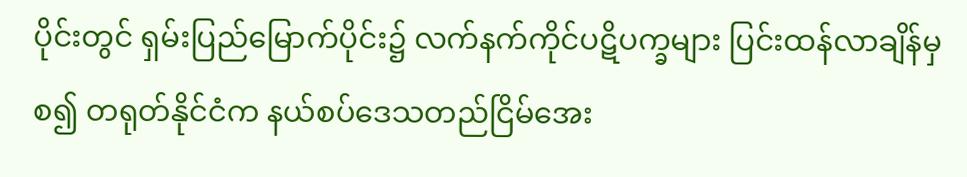ပိုင်းတွင် ရှမ်းပြည်မြောက်ပိုင်း၌ လက်နက်ကိုင်ပဋိပက္ခများ ပြင်းထန်လာချိန်မှစ၍ တရုတ်နိုင်ငံက နယ်စပ်ဒေသတည်ငြိမ်အေး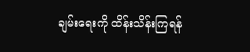ချမ်းရေးကို ထိန်းသိန်းကြရန်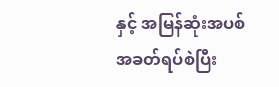နှင့် အမြန်ဆုံးအပစ်အခတ်ရပ်စဲပြီး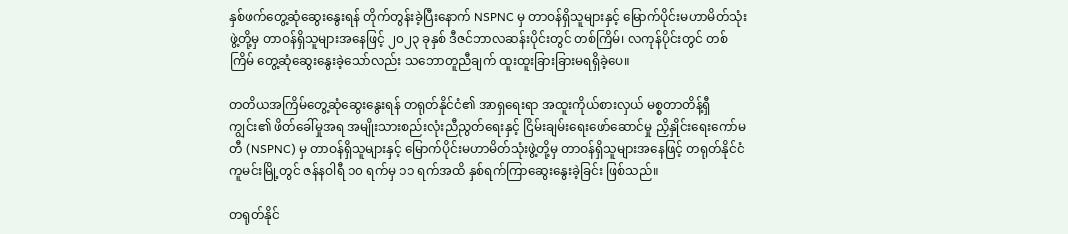နှစ်ဖက်တွေ့ဆုံဆွေးနွေးရန် တိုက်တွန်းခဲ့ပြီးနောက် NSPNC မှ တာဝန်ရှိသူများနှင့် မြောက်ပိုင်းမဟာမိတ်သုံးဖွဲ့တို့မှ တာဝန်ရှိသူများအနေဖြင့် ၂၀၂၃ ခုနှစ် ဒီဇင်ဘာလဆန်းပိုင်းတွင် တစ်ကြိမ်၊ လကုန်ပိုင်းတွင် တစ်ကြိမ် တွေ့ဆုံဆွေးနွေးခဲ့သော်လည်း သဘောတူညီချက် ထူးထူးခြားခြားမရရှိခဲ့ပေ။

တတိယအကြိမ်တွေ့ဆုံဆွေးနွေးရန် တရုတ်နိုင်ငံ၏ အာရှရေးရာ အထူးကိုယ်စားလှယ် မစ္စတာတိန့်ရှီကျွင်း၏ ဖိတ်ခေါ်မှုအရ အမျိုးသားစည်းလုံးညီညွတ်ရေးနှင့် ငြိမ်းချမ်းရေးဖော်ဆောင်မှု ညှိနှိုင်းရေးကော်မတီ (NSPNC) မှ တာဝန်ရှိသူများနှင့် မြောက်ပိုင်းမဟာမိတ်သုံးဖွဲ့တို့မှ တာဝန်ရှိသူများအနေဖြင့် တရုတ်နိုင်ငံ ကူမင်းမြို့တွင် ဇန်နဝါရီ ၁၀ ရက်မှ ၁၁ ရက်အထိ နှစ်ရက်ကြာဆွေးနွေးခဲ့ခြင်း ဖြစ်သည်။

တရုတ်နိုင်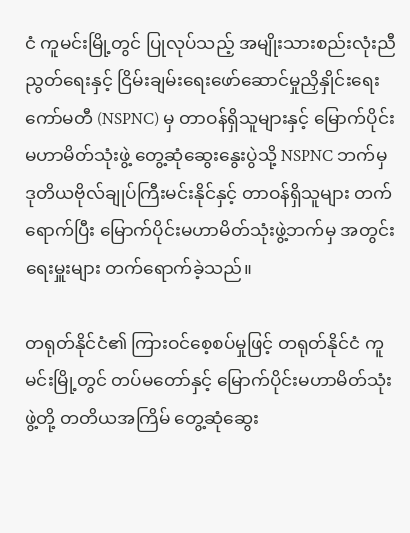ငံ ကူမင်းမြို့တွင် ပြုလုပ်သည့် အမျိုးသားစည်းလုံးညီညွတ်ရေးနှင့် ငြိမ်းချမ်းရေးဖော်ဆောင်မှုညှိနှိုင်းရေးကော်မတီ (NSPNC) မှ တာဝန်ရှိသူများနှင့် မြောက်ပိုင်းမဟာမိတ်သုံးဖွဲ့ တွေ့ဆုံဆွေးနွေးပွဲသို့ NSPNC ဘက်မှ ဒုတိယဗိုလ်ချုပ်ကြီးမင်းနိုင်နှင့် တာဝန်ရှိသူများ တက်ရောက်ပြီး မြောက်ပိုင်းမဟာမိတ်သုံးဖွဲ့ဘက်မှ အတွင်းရေးမှူးများ တက်ရောက်ခဲ့သည်။

တရုတ်နိုင်ငံ၏ ကြားဝင်စေ့စပ်မှုဖြင့် တရုတ်နိုင်ငံ ကူမင်းမြို့တွင် တပ်မတော်နှင့် မြောက်ပိုင်းမဟာမိတ်သုံးဖွဲ့တို့ တတိယအကြိမ် တွေ့ဆုံဆွေး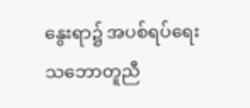နွေးရာ၌ အပစ်ရပ်ရေးသဘောတူညီ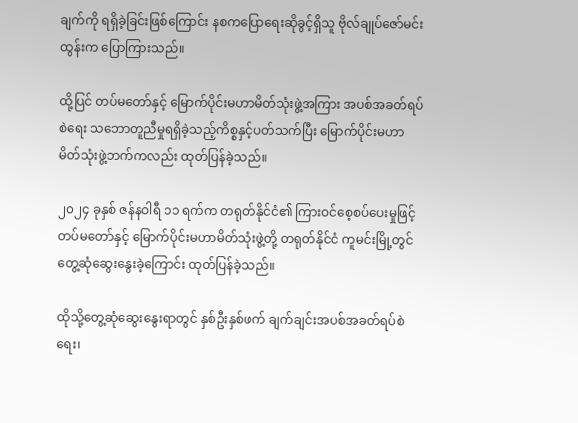ချက်ကို ရရှိခဲ့ခြင်းဖြစ်ကြောင်း နစကပြောရေးဆိုခွင့်ရှိသူ ဗိုလ်ချုပ်ဇော်မင်းထွန်းက ပြောကြားသည်။

ထို့ပြင် တပ်မတော်နှင့် မြောက်ပိုင်းမဟာမိတ်သုံးဖွဲ့အကြား အပစ်အခတ်ရပ်စဲရေး သဘောတူညီမှုရရှိခဲ့သည့်ကိစ္စနှင့်ပတ်သက်ပြီး မြောက်ပိုင်းမဟာမိတ်သုံးဖွဲ့ဘက်ကလည်း ထုတ်ပြန်ခဲ့သည်။

၂၀၂၄ ခုနှစ် ဇန်နဝါရီ ၁၁ ရက်က တရုတ်နိုင်ငံ၏ ကြားဝင်စေ့စပ်ပေးမှုဖြင့် တပ်မတော်နှင့် မြောက်ပိုင်းမဟာမိတ်သုံးဖွဲ့တို့ တရုတ်နိုင်ငံ ကူမင်းမြို့တွင် တွေ့ဆုံဆွေးနွေးခဲ့ကြောင်း ထုတ်ပြန်ခဲ့သည်။

ထိုသို့တွေ့ဆုံဆွေးနွေးရာတွင် နှစ်ဦးနှစ်ဖက် ချက်ချင်းအပစ်အခတ်ရပ်စဲရေး၊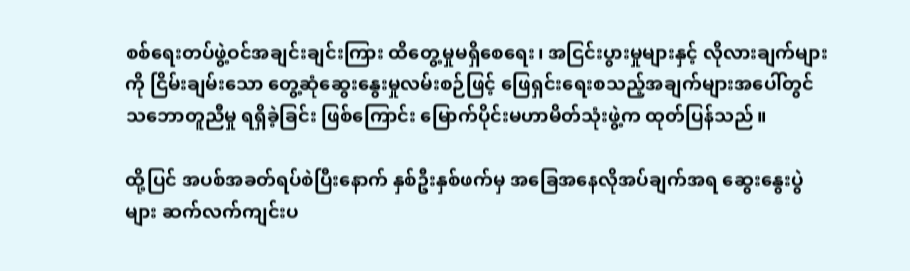စစ်ရေးတပ်ဖွဲ့ဝင်အချင်းချင်းကြား ထိတွေ့မှုမရှိစေရေး၊ အငြင်းပွားမှုများနှင့် လိုလားချက်များကို ငြိမ်းချမ်းသော တွေ့ဆုံဆွေးနွေးမှုလမ်းစဉ်ဖြင့် ဖြေရှင်းရေးစသည့်အချက်များအပေါ်တွင် သဘောတူညီမှု ရရှိခဲ့ခြင်း ဖြစ်ကြောင်း မြောက်ပိုင်းမဟာမိတ်သုံးဖွဲ့က ထုတ်ပြန်သည်။

ထို့ပြင် အပစ်အခတ်ရပ်စဲပြီးနောက် နှစ်ဦးနှစ်ဖက်မှ အခြေအနေလိုအပ်ချက်အရ ဆွေးနွေးပွဲများ ဆက်လက်ကျင်းပ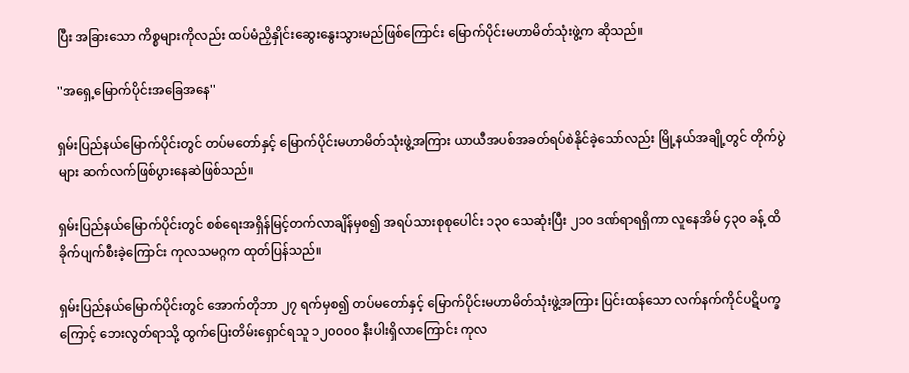ပြီး အခြားသော ကိစ္စများကိုလည်း ထပ်မံညှိနှိုင်းဆွေးနွေးသွားမည်ဖြစ်ကြောင်း မြောက်ပိုင်းမဟာမိတ်သုံးဖွဲ့က ဆိုသည်။

''အရှေ့မြောက်ပိုင်းအခြေအနေ''

ရှမ်းပြည်နယ်မြောက်ပိုင်းတွင် တပ်မတော်နှင့် မြောက်ပိုင်းမဟာမိတ်သုံးဖွဲ့အကြား ယာယီအပစ်အခတ်ရပ်စဲနိုင်ခဲ့သော်လည်း မြို့နယ်အချို့တွင် တိုက်ပွဲများ ဆက်လက်ဖြစ်ပွားနေဆဲဖြစ်သည်။

ရှမ်းပြည်နယ်မြောက်ပိုင်းတွင် စစ်ရေးအရှိန်မြင့်တက်လာချိန်မှစ၍ အရပ်သားစုစုပေါင်း ၁၃၀ သေဆုံးပြီး ၂၁၀ ဒဏ်ရာရရှိကာ လူနေအိမ် ၄၃၀ ခန့် ထိခိုက်ပျက်စီးခဲ့ကြောင်း ကုလသမဂ္ဂက ထုတ်ပြန်သည်။

ရှမ်းပြည်နယ်မြောက်ပိုင်းတွင် အောက်တိုဘာ ၂၇ ရက်မှစ၍ တပ်မတော်နှင့် မြောက်ပိုင်းမဟာမိတ်သုံးဖွဲ့အကြား ပြင်းထန်သော လက်နက်ကိုင်ပဋိပက္ခကြောင့် ဘေးလွတ်ရာသို့ ထွက်ပြေးတိမ်းရှောင်ရသူ ၁၂၀၀၀၀ နီးပါးရှိလာကြောင်း ကုလ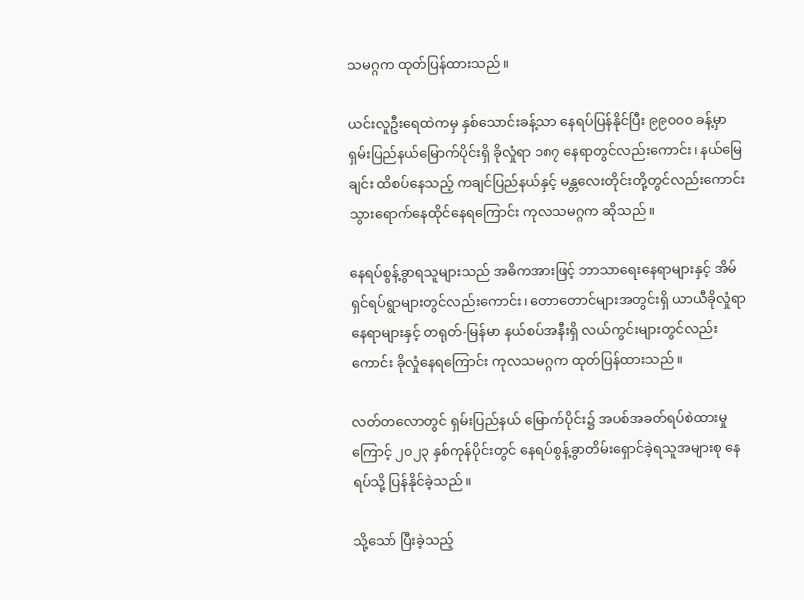သမဂ္ဂက ထုတ်ပြန်ထားသည်။

ယင်းလူဦးရေထဲကမှ နှစ်သောင်းခန့်သာ နေရပ်ပြန်နိုင်ပြီး ၉၉၀၀၀ ခန့်မှာ ရှမ်းပြည်နယ်မြောက်ပိုင်းရှိ ခိုလှုံရာ ၁၈၇ နေရာတွင်လည်းကောင်း၊ နယ်မြေချင်း ထိစပ်နေသည့် ကချင်ပြည်နယ်နှင့် မန္တလေးတိုင်းတို့တွင်လည်းကောင်း သွားရောက်နေထိုင်နေရကြောင်း ကုလသမဂ္ဂက ဆိုသည်။

နေရပ်စွန့်ခွာရသူများသည် အဓိကအားဖြင့် ဘာသာရေးနေရာများနှင့် အိမ်ရှင်ရပ်ရွာများတွင်လည်းကောင်း၊ တောတောင်များအတွင်းရှိ ယာယီခိုလှုံရာနေရာများနှင့် တရုတ်-မြန်မာ နယ်စပ်အနီးရှိ လယ်ကွင်းများတွင်လည်းကောင်း ခိုလှုံနေရကြောင်း ကုလသမဂ္ဂက ထုတ်ပြန်ထားသည်။

လတ်တလောတွင် ရှမ်းပြည်နယ် မြောက်ပိုင်း၌ အပစ်အခတ်ရပ်စဲထားမှုကြောင့် ၂၀၂၃ နှစ်ကုန်ပိုင်းတွင် နေရပ်စွန့်ခွာတိမ်းရှောင်ခဲ့ရသူအများစု နေရပ်သို့ ပြန်နိုင်ခဲ့သည်။

သို့သော် ပြီးခဲ့သည့်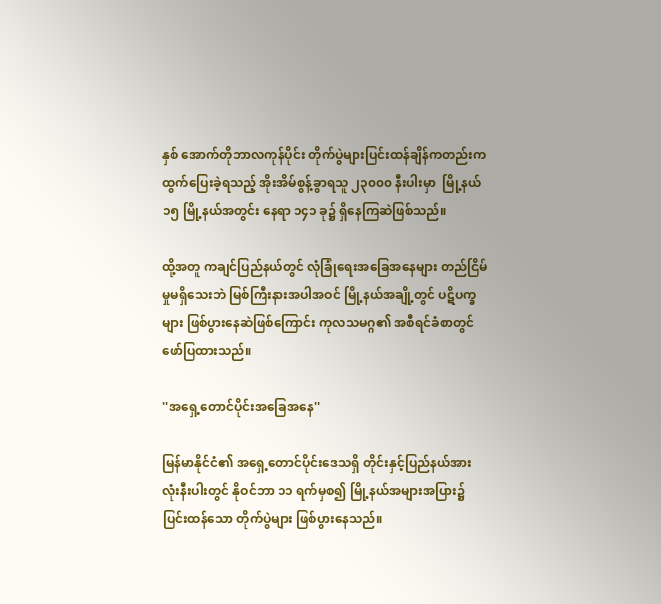နှစ် အောက်တိုဘာလကုန်ပိုင်း တိုက်ပွဲများပြင်းထန်ချိန်ကတည်းက ထွက်ပြေးခဲ့ရသည့် အိုးအိမ်စွန့်ခွာရသူ ၂၃၀၀၀ နီးပါးမှာ  မြို့နယ် ၁၅ မြို့နယ်အတွင်း နေရာ ၁၄၁ ခု၌ ရှိနေကြဆဲဖြစ်သည်။

ထို့အတူ ကချင်ပြည်နယ်တွင် လုံခြုံရေးအခြေအနေများ တည်ငြိမ်မှုမရှိသေးဘဲ မြစ်ကြီးနားအပါအဝင် မြို့နယ်အချို့တွင် ပဋိပက္ခများ ဖြစ်ပွားနေဆဲဖြစ်ကြောင်း ကုလသမဂ္ဂ၏ အစီရင်ခံစာတွင် ဖော်ပြထားသည်။

''အရှေ့တောင်ပိုင်းအခြေအနေ''

မြန်မာနိုင်ငံ၏ အရှေ့တောင်ပိုင်းဒေသရှိ တိုင်းနှင့်ပြည်နယ်အားလုံးနီးပါးတွင် နိုဝင်ဘာ ၁၁ ရက်မှစ၍ မြို့နယ်အများအပြား၌ ပြင်းထန်သော တိုက်ပွဲများ ဖြစ်ပွားနေသည်။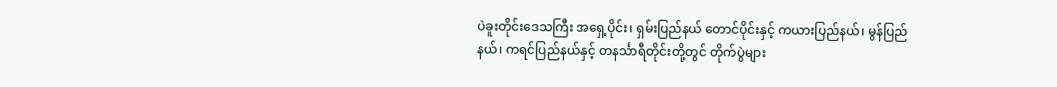ပဲခူးတိုင်းဒေသကြီး အရှေ့ပိုင်း၊ ရှမ်းပြည်နယ် တောင်ပိုင်းနှင့် ကယားပြည်နယ်၊ မွန်ပြည်နယ်၊ ကရင်ပြည်နယ်နှင့် တနင်္သာရီတိုင်းတို့တွင် တိုက်ပွဲများ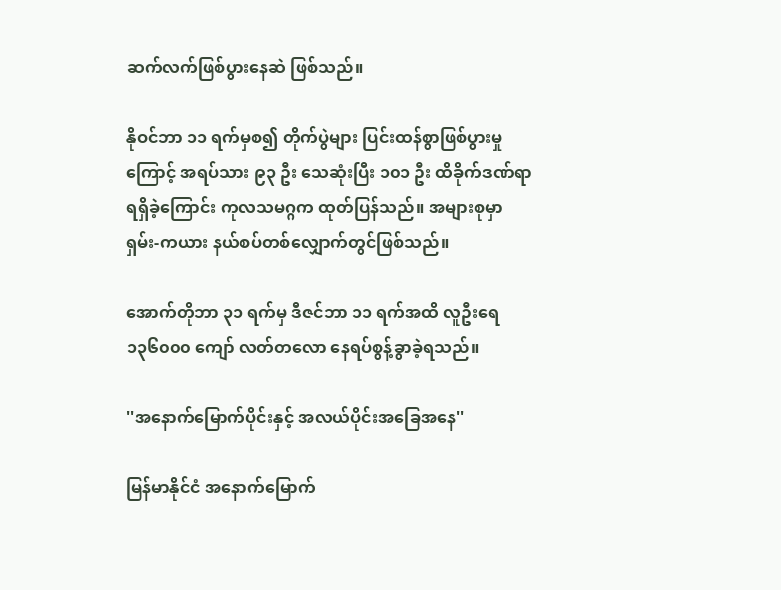ဆက်လက်ဖြစ်ပွားနေဆဲ ဖြစ်သည်။

နိုဝင်ဘာ ၁၁ ရက်မှစ၍ တိုက်ပွဲများ ပြင်းထန်စွာဖြစ်ပွားမှုကြောင့် အရပ်သား ၉၃ ဦး သေဆုံးပြီး ၁၀၁ ဦး ထိခိုက်ဒဏ်ရာရရှိခဲ့ကြောင်း ကုလသမဂ္ဂက ထုတ်ပြန်သည်။ အများစုမှာ ရှမ်း-ကယား နယ်စပ်တစ်လျှောက်တွင်ဖြစ်သည်။

အောက်တိုဘာ ၃၁ ရက်မှ ဒီဇင်ဘာ ၁၁ ရက်အထိ လူဦးရေ ၁၃၆၀၀၀ ကျော် လတ်တလော နေရပ်စွန့်ခွာခဲ့ရသည်။

''အနောက်မြောက်ပိုင်းနှင့် အလယ်ပိုင်းအခြေအနေ''

မြန်မာနိုင်ငံ အနောက်မြောက်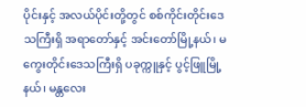ပိုင်းနှင့် အလယ်ပိုင်းတို့တွင် စစ်ကိုင်းတိုင်းဒေသကြီးရှိ အရာတော်နှင့် အင်းတော်မြို့နယ်၊ မကွေးတိုင်းဒေသကြီးရှိ ပခုက္ကူနှင့် ပွင့်ဖြူမြို့နယ်၊ မန္တလေး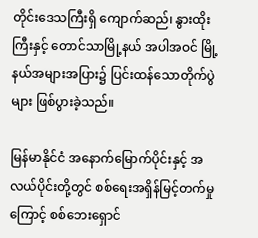တိုင်းဒေသကြီးရှိ ကျောက်ဆည်၊ နွားထိုးကြီးနှင့် တောင်သာမြို့နယ် အပါအဝင် မြို့နယ်အများအပြား၌ ပြင်းထန်သောတိုက်ပွဲများ ဖြစ်ပွားခဲ့သည်။

မြန်မာနိုင်ငံ အနောက်မြောက်ပိုင်းနှင့် အလယ်ပိုင်းတို့တွင် စစ်ရေးအရှိန်မြင့်တက်မှုကြောင့် စစ်ဘေးရှောင်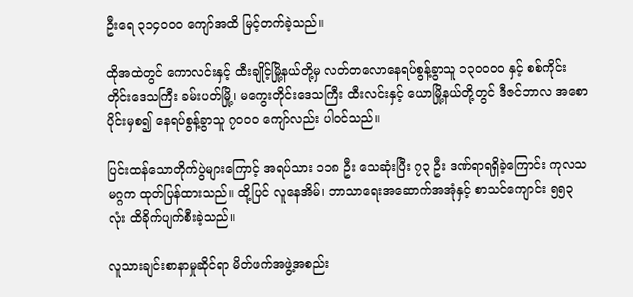ဦးရေ ၃၁၄၀၀၀ ကျော်အထိ မြင့်တက်ခဲ့သည်။

ထိုအထဲတွင် ကောလင်းနှင့် ထီးချိုင့်မြို့နယ်တို့မှ လတ်တလောနေရပ်စွန့်ခွာသူ ၁၃၀၀၀၀ နှင့် စစ်ကိုင်းတိုင်းဒေသကြီး ခမ်းပတ်မြို့၊ မကွေးတိုင်းဒေသကြီး ထီးလင်းနှင့် ယောမြို့နယ်တို့တွင် ဒီဇင်ဘာလ အစောပိုင်းမှစ၍ နေရပ်စွန့်ခွာသူ ၇၀၀၀ ကျော်လည်း ပါဝင်သည်။

ပြင်းထန်သောတိုက်ပွဲများကြောင့် အရပ်သား ၁၁၈ ဦး သေဆုံးပြီး ၇၃ ဦး ဒဏ်ရာရရှိခဲ့ကြောင်း ကုလသမဂ္ဂက ထုတ်ပြန်ထားသည်။ ထို့ပြင် လူနေအိမ်၊ ဘာသာရေးအဆောက်အအုံနှင့် စာသင်ကျောင်း ၅၅၃ လုံး ထိခိုက်ပျက်စီးခဲ့သည်။

လူသားချင်းစာနာမှုဆိုင်ရာ မိတ်ဖက်အဖွဲ့အစည်း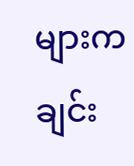များက ချင်း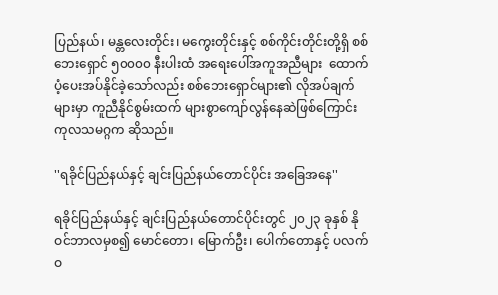ပြည်နယ်၊ မန္တလေးတိုင်း၊ မကွေးတိုင်းနှင့် စစ်ကိုင်းတိုင်းတို့ရှိ စစ်ဘေးရှောင် ၅၀၀၀၀ နီးပါးထံ အရေးပေါ်အကူအညီများ  ထောက်ပံ့ပေးအပ်နိုင်ခဲ့သော်လည်း စစ်ဘေးရှောင်များ၏ လိုအပ်ချက်များမှာ ကူညီနိုင်စွမ်းထက် များစွာကျော်လွန်နေဆဲဖြစ်ကြောင်း ကုလသမဂ္ဂက ဆိုသည်။

''ရခိုင်ပြည်နယ်နှင့် ချင်းပြည်နယ်တောင်ပိုင်း အခြေအနေ''

ရခိုင်ပြည်နယ်နှင့် ချင်းပြည်နယ်တောင်ပိုင်းတွင် ၂၀၂၃ ခုနှစ် နိုဝင်ဘာလမှစ၍ မောင်တော၊ မြောက်ဦး၊ ပေါက်တောနှင့် ပလက်ဝ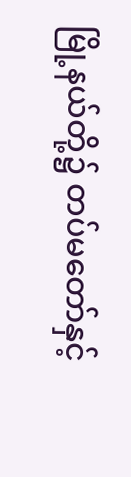မြို့နယ်တို့၌ တပ်မတော်နှင့်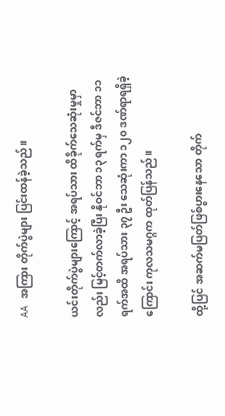AA အကြား တိုက်ပွဲများ ပြင်းထန်ခဲ့သည်။

ယင်းတိုက်ပွဲများကြောင့် အရပ်သား ထိခိုက်သေဆုံးမှုမှာလည်း မြင့်တက်လာခဲ့ပြီး နိုဝင်ဘာ ၁၃ ရက်မှ ဒီဇင်ဘာ ၁၁ ရက်အထိ အရပ်သား ၃၇ ဦး သေဆုံးကာ ၁၂၀ ဒဏ်ရာရရှိခဲ့ကြောင်း ကုလသမဂ္ဂက ထုတ်ပြန်သည်။

ထို့ပြင် အဆက်မပြတ်ဖြစ်ပွားနေသော တိုက်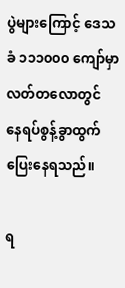ပွဲများကြောင့် ဒေသခံ ၁၁၁၀၀၀ ကျော်မှာ လတ်တလောတွင် နေရပ်စွန့်ခွာထွက်ပြေးနေရသည်။

ရ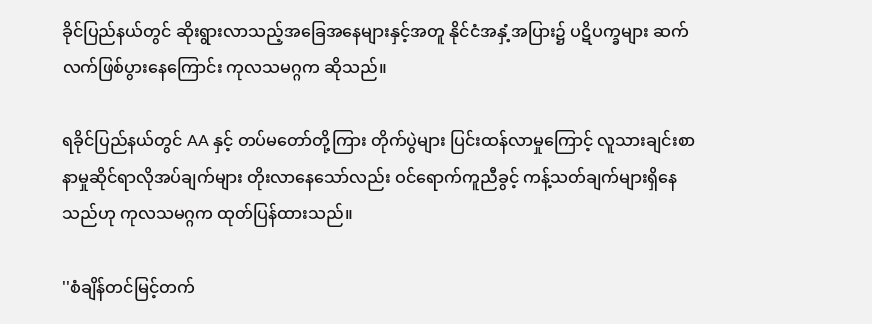ခိုင်ပြည်နယ်တွင် ဆိုးရွားလာသည့်အခြေအနေများနှင့်အတူ နိုင်ငံအနှံ့အပြား၌ ပဋိပက္ခများ ဆက်လက်ဖြစ်ပွားနေကြောင်း ကုလသမဂ္ဂက ဆိုသည်။

ရခိုင်ပြည်နယ်တွင် AA နှင့် တပ်မတော်တို့ကြား တိုက်ပွဲများ ပြင်းထန်လာမှုကြောင့် လူသားချင်းစာနာမှုဆိုင်ရာလိုအပ်ချက်များ တိုးလာနေသော်လည်း ဝင်ရောက်ကူညီခွင့် ကန့်သတ်ချက်များရှိနေသည်ဟု ကုလသမဂ္ဂက ထုတ်ပြန်ထားသည်။

''စံချိန်တင်မြင့်တက်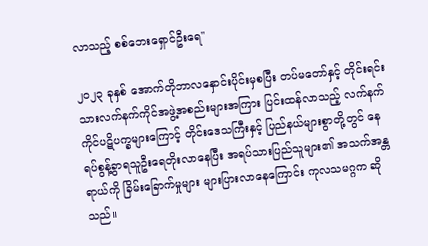လာသည့် စစ်ဘေးရှောင်ဦးရေ''

၂၀၂၃ ခုနှစ် အောက်တိုဘာလနှောင်းပိုင်းမှစပြီး တပ်မတော်နှင့် တိုင်းရင်းသားလက်နက်ကိုင်အဖွဲ့အစည်းများအကြား ပြင်းထန်လာသည့် လက်နက်ကိုင်ပဋိပက္ခများကြောင့် တိုင်းဒေသကြီးနှင့် ပြည်နယ်များစွာတို့တွင် နေရပ်စွန့်ခွာရသူဦးရေတိုးလာနေပြီး အရပ်သားပြည်သူများ၏ အသက်အန္တရာယ်ကို ခြိမ်းခြောက်မှုများ များပြားလာနေကြောင်း ကုလသမဂ္ဂက ဆိုသည်။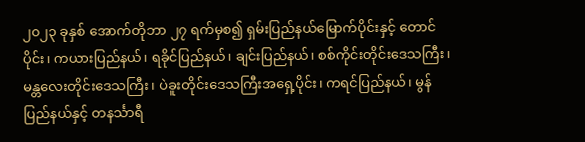၂၀၂၃ ခုနှစ် အောက်တိုဘာ ၂၇ ရက်မှစ၍ ရှမ်းပြည်နယ်မြောက်ပိုင်းနှင့် တောင်ပိုင်း၊ ကယားပြည်နယ်၊ ရခိုင်ပြည်နယ်၊ ချင်းပြည်နယ်၊ စစ်ကိုင်းတိုင်းဒေသကြီး၊ မန္တလေးတိုင်းဒေသကြီး၊ ပဲခူးတိုင်းဒေသကြီးအရှေ့ပိုင်း၊ ကရင်ပြည်နယ်၊ မွန်ပြည်နယ်နှင့် တနင်္သာရီ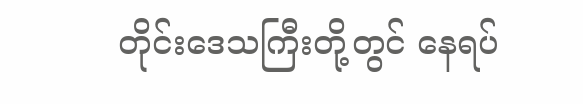တိုင်းဒေသကြီးတို့တွင် နေရပ်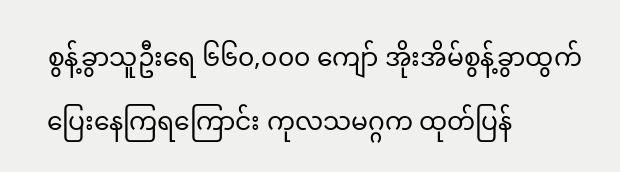စွန့်ခွာသူဦးရေ ၆၆၀,၀၀၀ ကျော် အိုးအိမ်စွန့်ခွာထွက်ပြေးနေကြရကြောင်း ကုလသမဂ္ဂက ထုတ်ပြန်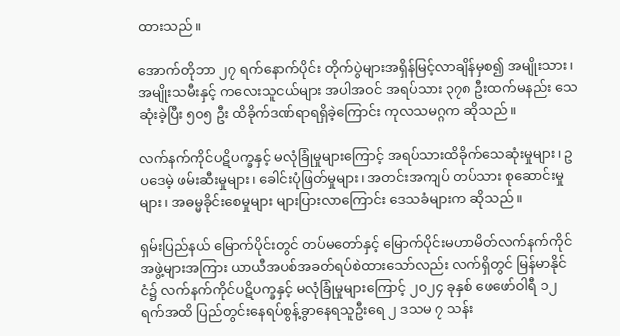ထားသည်။

အောက်တိုဘာ ၂၇ ရက်နောက်ပိုင်း တိုက်ပွဲများအရှိန်မြင့်လာချိန်မှစ၍ အမျိုးသား၊ အမျိုးသမီးနှင့် ကလေးသူငယ်များ အပါအဝင် အရပ်သား ၃၇၈ ဦးထက်မနည်း သေဆုံးခဲ့ပြီး ၅၀၅ ဦး ထိခိုက်ဒဏ်ရာရရှိခဲ့ကြောင်း ကုလသမဂ္ဂက ဆိုသည်။

လက်နက်ကိုင်ပဋိပက္ခနှင့် မလုံခြုံမှုများကြောင့် အရပ်သားထိခိုက်သေဆုံးမှုများ၊ ဥပဒေမဲ့ ဖမ်းဆီးမှုများ၊ ခေါင်းပုံဖြတ်မှုများ၊ အတင်းအကျပ် တပ်သား စုဆောင်းမှုများ၊ အဓမ္မခိုင်းစေမှုများ များပြားလာကြောင်း ဒေသခံများက ဆိုသည်။

ရှမ်းပြည်နယ် မြောက်ပိုင်းတွင် တပ်မတော်နှင့် မြောက်ပိုင်းမဟာမိတ်လက်နက်ကိုင်အဖွဲ့များအကြား ယာယီအပစ်အခတ်ရပ်စဲထားသော်လည်း လက်ရှိတွင် မြန်မာနိုင်ငံ၌ လက်နက်ကိုင်ပဋိပက္ခနှင့် မလုံခြုံမှုများကြောင့် ၂၀၂၄ ခုနှစ် ဖေဖော်ဝါရီ ၁၂ ရက်အထိ ပြည်တွင်းနေရပ်စွန့်ခွာနေရသူဦးရေ ၂ ဒသမ ၇ သန်း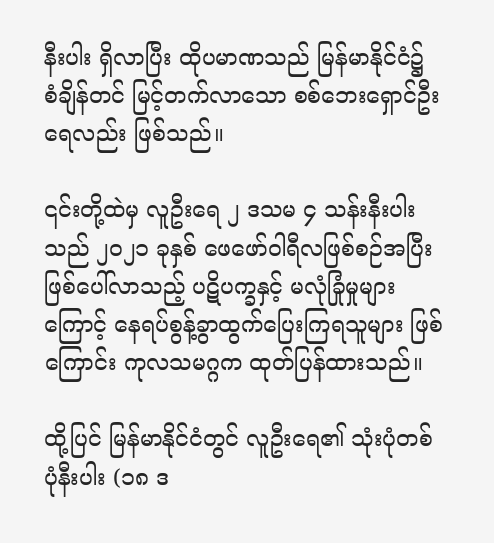နီးပါး ရှိလာပြီး ထိုပမာဏသည် မြန်မာနိုင်ငံ၌ စံချိန်တင် မြင့်တက်လာသော စစ်ဘေးရှောင်ဦးရေလည်း ဖြစ်သည်။

၎င်းတို့ထဲမှ လူဦးရေ ၂ ဒသမ ၄ သန်းနီးပါးသည် ၂၀၂၁ ခုနှစ် ဖေဖော်ဝါရီလဖြစ်စဉ်အပြီး ဖြစ်ပေါ်လာသည့် ပဋိပက္ခနှင့် မလုံခြုံမှုများကြောင့် နေရပ်စွန့်ခွာထွက်ပြေးကြရသူများ ဖြစ်ကြောင်း ကုလသမဂ္ဂက ထုတ်ပြန်ထားသည်။

ထို့ပြင် မြန်မာနိုင်ငံတွင် လူဦးရေ၏ သုံးပုံတစ်ပုံနီးပါး (၁၈ ဒ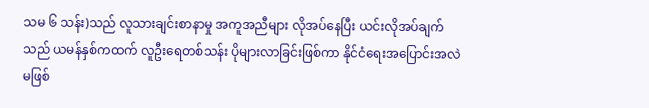သမ ၆ သန်း)သည် လူသားချင်းစာနာမှု အကူအညီများ လိုအပ်နေပြီး ယင်းလိုအပ်ချက်သည် ယမန်နှစ်ကထက် လူဦးရေတစ်သန်း ပိုများလာခြင်းဖြစ်ကာ နိုင်ငံရေးအပြောင်းအလဲမဖြစ်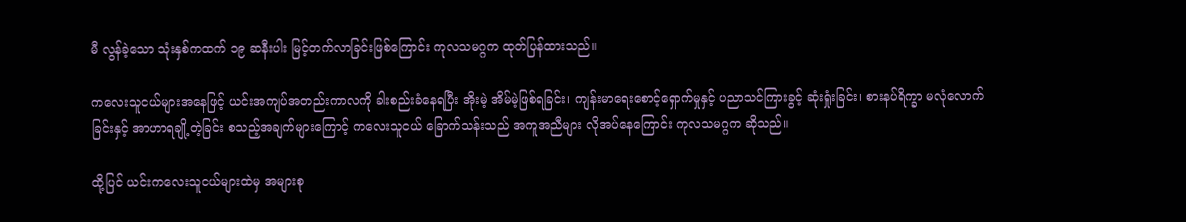မီ လွန်ခဲ့သော သုံးနှစ်ကထက် ၁၉ ဆနီးပါး မြင့်တက်လာခြင်းဖြစ်ကြောင်း ကုလသမဂ္ဂက ထုတ်ပြန်ထားသည်။

ကလေးသူငယ်များအနေဖြင့် ယင်းအကျပ်အတည်းကာလကို ခါးစည်းခံနေရပြီး အိုးမဲ့ အိမ်မဲ့ဖြစ်ရခြင်း၊ ကျန်းမာရေးစောင့်ရှောက်မှုနှင့် ပညာသင်ကြားခွင့် ဆုံးရှုံးခြင်း၊ စားနပ်ရိက္ခာ မလုံလောက်ခြင်းနှင့် အာဟာရချို့တဲ့ခြင်း စသည့်အချက်များကြောင့် ကလေးသူငယ် ခြောက်သန်းသည် အကူအညီများ လိုအပ်နေကြောင်း ကုလသမဂ္ဂက ဆိုသည်။

ထို့ပြင် ယင်းကလေးသူငယ်များထဲမှ အများစု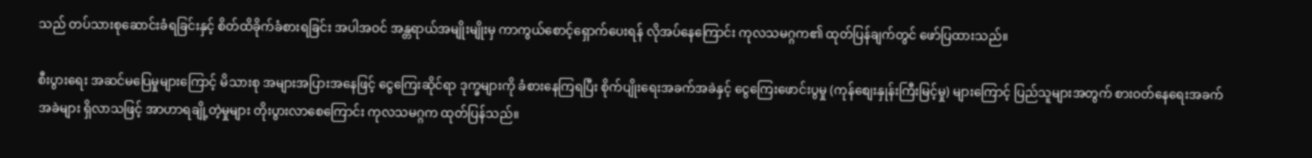သည် တပ်သားစုဆောင်းခံရခြင်းနှင့် စိတ်ထိခိုက်ခံစားရခြင်း အပါအဝင် အန္တရာယ်အမျိုးမျိုးမှ ကာကွယ်စောင့်ရှောက်ပေးရန် လိုအပ်နေကြောင်း ကုလသမဂ္ဂက၏ ထုတ်ပြန်ချက်တွင် ဖော်ပြထားသည်။

စီးပွားရေး အဆင်မပြေမှုများကြောင့် မိသားစု အများအပြားအနေဖြင့် ငွေကြေးဆိုင်ရာ ဒုက္ခများကို ခံစားနေကြရပြီး စိုက်ပျိုးရေးအခက်အခဲနှင့် ငွေကြေးဖောင်းပွမှု (ကုန်စျေးနှုန်းကြီးမြင့်မှု) များကြောင့် ပြည်သူများအတွက် စားဝတ်နေရေးအခက်အခဲများ ရှိလာသဖြင့် အာဟာရချို့တဲ့မှုများ တိုးပွားလာစေကြောင်း ကုလသမဂ္ဂက ထုတ်ပြန်သည်။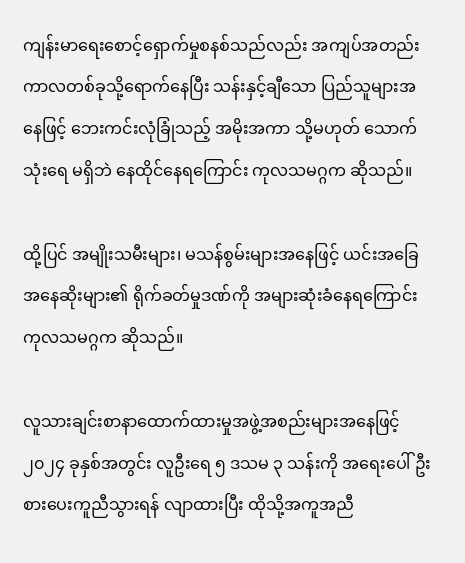ကျန်းမာရေးစောင့်ရှောက်မှုစနစ်သည်လည်း အကျပ်အတည်းကာလတစ်ခုသို့ရောက်နေပြီး သန်းနှင့်ချီသော ပြည်သူများအနေဖြင့် ဘေးကင်းလုံခြုံသည့် အမိုးအကာ သို့မဟုတ် သောက်သုံးရေ မရှိဘဲ နေထိုင်နေရကြောင်း ကုလသမဂ္ဂက ဆိုသည်။

ထို့ပြင် အမျိုးသမီးများ၊ မသန်စွမ်းများအနေဖြင့် ယင်းအခြေအနေဆိုးများ၏ ရိုက်ခတ်မှုဒဏ်ကို အများဆုံးခံနေရကြောင်း ကုလသမဂ္ဂက ဆိုသည်။

လူသားချင်းစာနာထောက်ထားမှုအဖွဲ့အစည်းများအနေဖြင့် ၂၀၂၄ ခုနှစ်အတွင်း လူဦးရေ ၅ ဒသမ ၃ သန်းကို အရေးပေါ် ဦးစားပေးကူညီသွားရန် လျာထားပြီး ထိုသို့အကူအညီ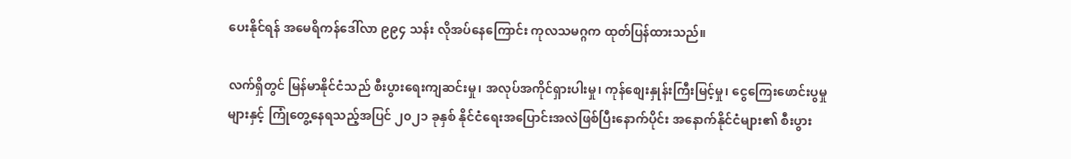ပေးနိုင်ရန် အမေရိကန်ဒေါ်လာ ၉၉၄ သန်း လိုအပ်နေကြောင်း ကုလသမဂ္ဂက ထုတ်ပြန်ထားသည်။

လက်ရှိတွင် မြန်မာနိုင်ငံသည် စီးပွားရေးကျဆင်းမှု၊ အလုပ်အကိုင်ရှားပါးမှု၊ ကုန်စျေးနှုန်းကြီးမြင့်မှု၊ ငွေကြေးဖောင်းပွမှုများနှင့် ကြုံတွေ့နေရသည့်အပြင် ၂၀၂၁ ခုနှစ် နိုင်ငံရေးအပြောင်းအလဲဖြစ်ပြီးနောက်ပိုင်း အနောက်နိုင်ငံများ၏ စီးပွား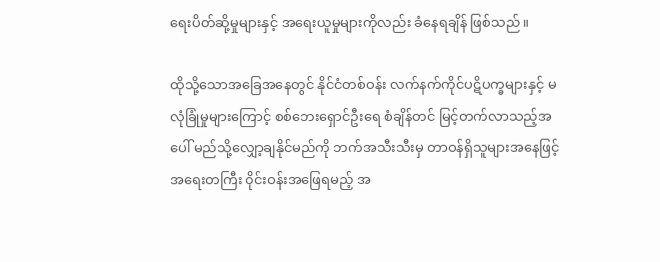ရေးပိတ်ဆို့မှုများနှင့် အရေးယူမှုများကိုလည်း ခံနေရချိန် ဖြစ်သည်။

ထိုသို့သောအခြေအနေတွင် နိုင်ငံတစ်ဝန်း လက်နက်ကိုင်ပဋိပက္ခများနှင့် မလုံခြုံမှုများကြောင့် စစ်ဘေးရှောင်ဦးရေ စံချိန်တင် မြင့်တက်လာသည့်အပေါ် မည်သို့လျှော့ချနိုင်မည်ကို ဘက်အသီးသီးမှ တာဝန်ရှိသူများအနေဖြင့် အရေးတကြီး ၀ိုင်းဝန်းအဖြေရမည့် အ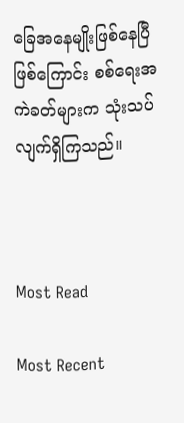ခြေအနေမျိုးဖြစ်နေပြီဖြစ်ကြောင်း စစ်ရေးအကဲခတ်များက သုံးသပ်လျက်ရှိကြသည်။



Most Read

Most Recent